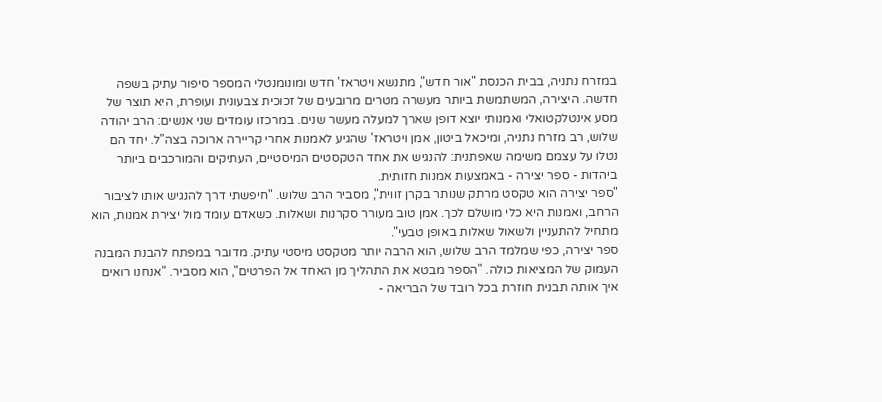במזרח נתניה, בבית הכנסת "אור חדש", מתנשא ויטראז' חדש ומונומנטלי המספר סיפור עתיק בשפה חדשה. היצירה, המשתמשת ביותר מעשרה מטרים מרובעים של זכוכית צבעונית ועופרת, היא תוצר של מסע אינטלקטואלי ואמנותי יוצא דופן שארך למעלה מעשר שנים. במרכזו עומדים שני אנשים: הרב יהודה שלוש, רב מזרח נתניה, ומיכאל ביטון, אמן ויטראז' שהגיע לאמנות אחרי קריירה ארוכה בצה"ל. יחד הם נטלו על עצמם משימה שאפתנית: להנגיש את אחד הטקסטים המיסטיים, העתיקים והמורכבים ביותר ביהדות - ספר יצירה - באמצעות אמנות חזותית.
"ספר יצירה הוא טקסט מרתק שנותר בקרן זווית", מסביר הרב שלוש. "חיפשתי דרך להנגיש אותו לציבור הרחב, ואמנות היא כלי מושלם לכך. אמן טוב מעורר סקרנות ושאלות. כשאדם עומד מול יצירת אמנות, הוא מתחיל להתעניין ולשאול שאלות באופן טבעי".
ספר יצירה, כפי שמלמד הרב שלוש, הוא הרבה יותר מטקסט מיסטי עתיק. מדובר במפתח להבנת המבנה העמוק של המציאות כולה. "הספר מבטא את התהליך מן האחד אל הפרטים", הוא מסביר. "אנחנו רואים איך אותה תבנית חוזרת בכל רובד של הבריאה -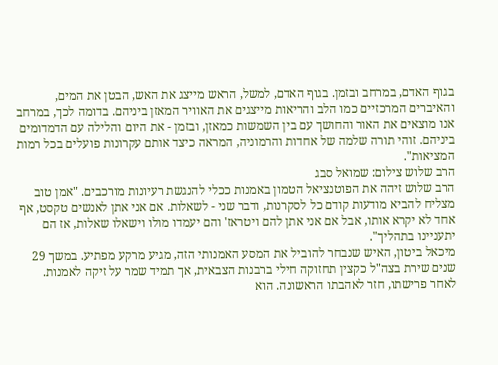בגוף האדם, במרחב ובזמן. בגוף האדם, למשל, הראש מייצג את האש, הבטן את המים, והאיברים המרכזיים כמו הלב והריאות מייצגים את האוויר המאזן ביניהם. בדומה לכך, במרחב אנו מוצאים את האור והחושך עם בין השמשות כמאזן, ובזמן - את היום והלילה עם הדמדומים ביניהם. זוהי תורה שלמה של אחדות והרמוניה, המראה כיצד אותם עקרונות פועלים בכל רמות המציאות".
הרב שלוש צילום: שמואל סבג
הרב שלוש זיהה את הפוטנציאל הטמון באמנות ככלי להנגשת רעיונות מורכבים. "אמן טוב מצליח להביא מודעות קודם כל לסקרנות, ודבר שני - לשאלות. אם אני אתן לאנשים טקסט, אף אחד לא יקרא אותו, אבל אם אני אתן להם ויטראז' והם יעמדו מולו וישאלו שאלות, אז הם יתעניינו בתהליך".
מיכאל ביטון, האיש שנבחר להוביל את המסע האמנותי הזה, מגיע מרקע מפתיע. במשך 29 שנים שירת בצה"ל כקצין תחזוקה חילי ברבנות הצבאית, אך תמיד שמר על זיקה לאמנות. לאחר פרישתו, חזר לאהבתו הראשונה. הוא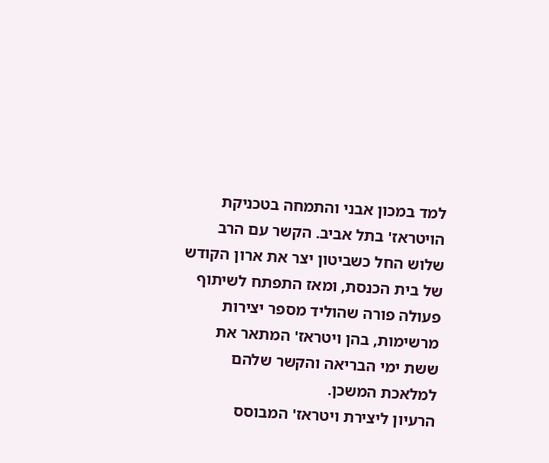למד במכון אבני והתמחה בטכניקת הויטראז' בתל אביב. הקשר עם הרב שלוש החל כשביטון יצר את ארון הקודש של בית הכנסת, ומאז התפתח לשיתוף פעולה פורה שהוליד מספר יצירות מרשימות, בהן ויטראז' המתאר את ששת ימי הבריאה והקשר שלהם למלאכת המשכן.
הרעיון ליצירת ויטראז' המבוסס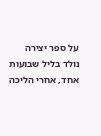על ספר יצירה נולד בליל שבועות אחד, אחרי הליכה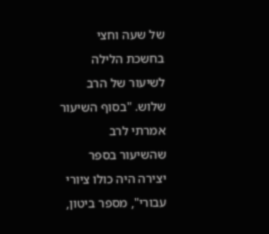של שעה וחצי בחשכת הלילה לשיעור של הרב שלוש. "בסוף השיעור אמרתי לרב שהשיעור בספר יצירה היה כולו ציורי עבורי", מספר ביטון,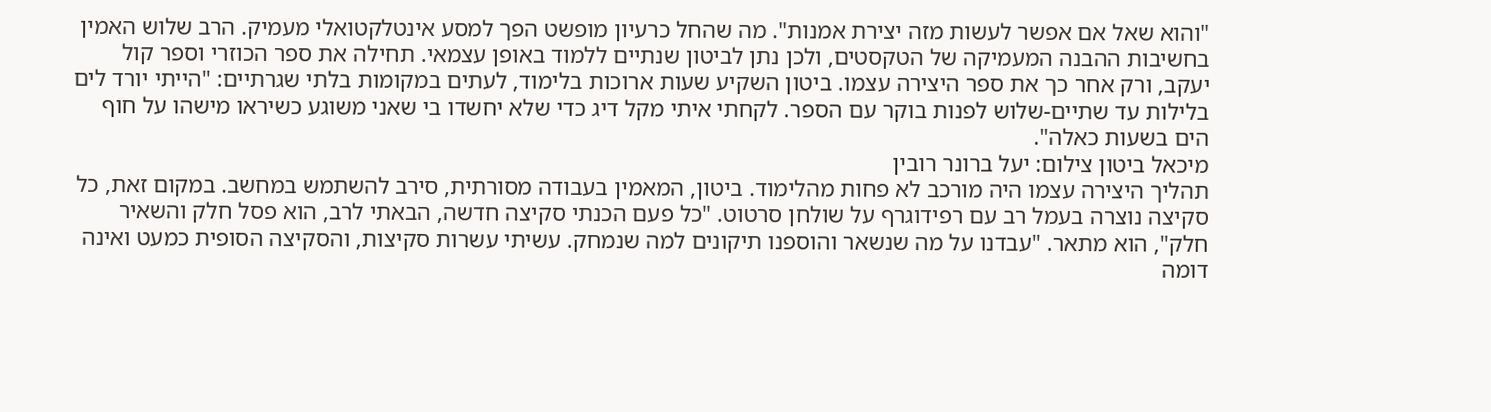"והוא שאל אם אפשר לעשות מזה יצירת אמנות". מה שהחל כרעיון מופשט הפך למסע אינטלקטואלי מעמיק. הרב שלוש האמין בחשיבות ההבנה המעמיקה של הטקסטים, ולכן נתן לביטון שנתיים ללמוד באופן עצמאי. תחילה את ספר הכוזרי וספר קול יעקב, ורק אחר כך את ספר היצירה עצמו. ביטון השקיע שעות ארוכות בלימוד, לעתים במקומות בלתי שגרתיים: "הייתי יורד לים בלילות עד שתיים-שלוש לפנות בוקר עם הספר. לקחתי איתי מקל דיג כדי שלא יחשדו בי שאני משוגע כשיראו מישהו על חוף הים בשעות כאלה".
מיכאל ביטון צילום: יעל ברונר רובין
תהליך היצירה עצמו היה מורכב לא פחות מהלימוד. ביטון, המאמין בעבודה מסורתית, סירב להשתמש במחשב. במקום זאת, כל סקיצה נוצרה בעמל רב עם רפידוגרף על שולחן סרטוט. "כל פעם הכנתי סקיצה חדשה, הבאתי לרב, הוא פסל חלק והשאיר חלק", הוא מתאר. "עבדנו על מה שנשאר והוספנו תיקונים למה שנמחק. עשיתי עשרות סקיצות, והסקיצה הסופית כמעט ואינה דומה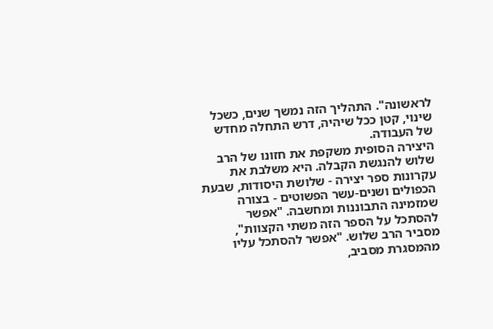לראשונה". התהליך הזה נמשך שנים, כשכל שינוי, קטן ככל שיהיה, דרש התחלה מחדש של העבודה.
היצירה הסופית משקפת את חזונו של הרב שלוש להנגשת הקבלה. היא משלבת את עקרונות ספר יצירה - שלושת היסודות, שבעת הכפולים ושנים-עשר הפשוטים - בצורה שמזמינה התבוננות ומחשבה. "אפשר להסתכל על הספר הזה משתי הקצוות", מסביר הרב שלוש. "אפשר להסתכל עליו מהמסגרת מסביב,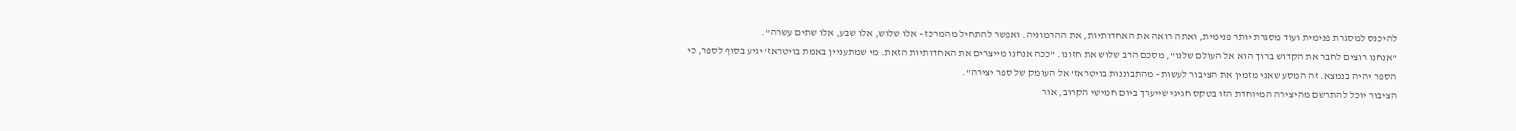להיכנס למסגרת פנימית ועוד מסגרת יותר פנימית, ואתה רואה את האחדותיות, את ההרמוניה. ואפשר להתחיל מהמרכז - אלו שלוש, אלו שבע, אלו שתים עשרה".
"אנחנו רוצים לחבר את הקדוש ברוך הוא אל העולם שלנו", מסכם הרב שלוש את חזונו. "ככה אנחנו מייצרים את האחדותיות הזאת. מי שמתעניין באמת בויטראז' יגיע בסוף לספר, כי הספר יהיה בנמצא. זה המסע שאני מזמין את הציבור לעשות - מהתבוננות בויטראז' אל העומק של ספר יצירה".
הציבור יוכל להתרשם מהיצירה המיוחדת הזו בטקס חגיגי שייערך ביום חמישי הקרוב, אור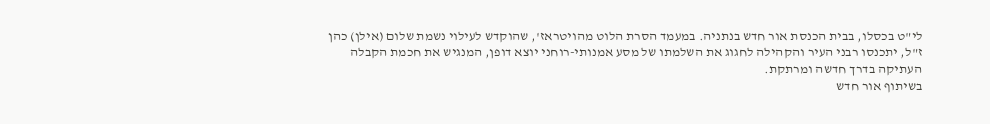לי"ט בכסלו, בבית הכנסת אור חדש בנתניה. במעמד הסרת הלוט מהויטראז', שהוקדש לעילוי נשמת שלום (אילן) כהן ז"ל, יתכנסו רבני העיר והקהילה לחגוג את השלמתו של מסע אמנותי-רוחני יוצא דופן, המנגיש את חכמת הקבלה העתיקה בדרך חדשה ומרתקת.
בשיתוף אור חדש